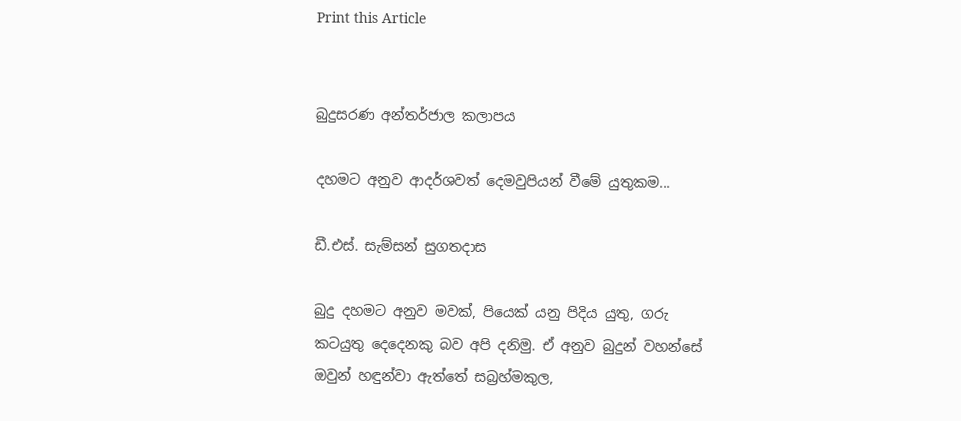Print this Article


බුදුසරණ අන්තර්ජාල කලාපය

දහමට අනුව ආදර්ශවත් දෙමවුපියන් වීමේ යුතුකම...

ඩී.එස්. සැම්සන් සුගතදාස

බුදු දහමට අනුව මවක්, පියෙක් යනු පිදිය යුතු, ගරු කටයුතු දෙදෙනකු බව අපි දනිමු. ඒ අනුව බුදුන් වහන්සේ ඔවුන් හඳුන්වා ඇත්තේ සබ්‍රහ්මකුල,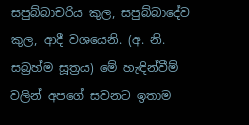සපුබ්බාචරිය කුල, සපුබ්බාදේව කුල, ආදී වශයෙනි. (අ. නි. සබ්‍රහ්ම සූත්‍රය) මේ හැඳින්වීම් වලින් අපගේ සවනට ඉතාම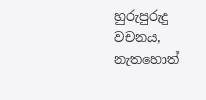හුරුපුරුදු වචනය, නැතහොත්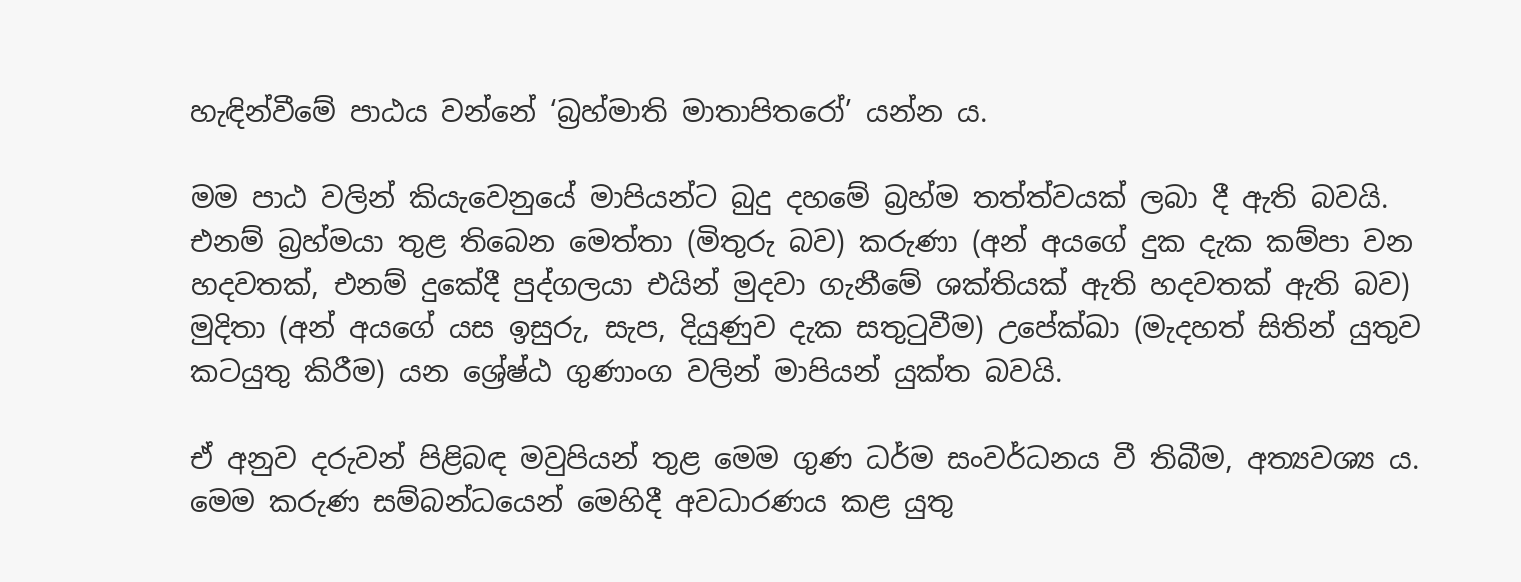හැඳින්වීමේ පාඨය වන්නේ ‘බ්‍රහ්මාති මාතාපිතරෝ’ යන්න ය.

මම පාඨ වලින් කියැවෙනුයේ මාපියන්ට බුදු දහමේ බ්‍රහ්ම තත්ත්වයක් ලබා දී ඇති බවයි. එනම් බ්‍රහ්මයා තුළ තිබෙන මෙත්තා (මිතුරු බව) කරුණා (අන් අයගේ දුක දැක කම්පා වන හදවතක්, එනම් දුකේදී පුද්ගලයා එයින් මුදවා ගැනීමේ ශක්තියක් ඇති හදවතක් ඇති බව) මුදිතා (අන් අයගේ යස ඉසුරු, සැප, දියුණුව දැක සතුටුවීම) උපේක්ඛා (මැදහත් සිතින් යුතුව කටයුතු කිරීම) යන ශ්‍රේෂ්ඨ ගුණාංග වලින් මාපියන් යුක්ත බවයි.

ඒ අනුව දරුවන් පිළිබඳ මවුපියන් තුළ මෙම ගුණ ධර්ම සංවර්ධනය වී තිබීම, අත්‍යවශ්‍ය ය. මෙම කරුණ සම්බන්ධයෙන් මෙහිදී අවධාරණය කළ යුතු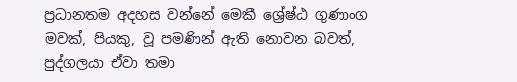ප්‍රධානතම අදහස වන්නේ මෙකී ශ්‍රේෂ්ඨ ගුණාංග මවක්, පියකු, වූ පමණින් ඇති නොවන බවත්, පුද්ගලයා ඒවා තමා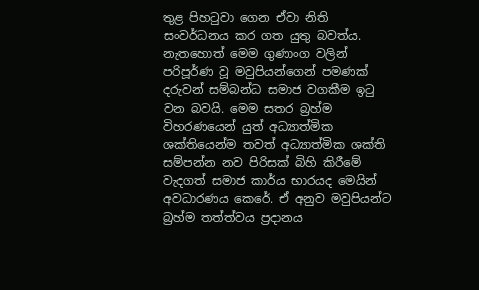තුළ පිහටුවා ගෙන ඒවා නිති සංවර්ධනය කර ගත යුතු බවත්ය. නැතහොත් මෙම ගුණාංග වලින් පරිපූර්ණ වූ මවුපියන්ගෙන් පමණක් දරුවන් සම්බන්ධ සමාජ වගකීම ඉටු වන බවයි. මෙම සතර බ්‍රහ්ම විහරණයෙන් යුත් අධ්‍යාත්මික ශක්තියෙන්ම තවත් අධ්‍යාත්මික ශක්ති සම්පන්න නව පිරිසක් බිහි කිරීමේ වැදගත් සමාජ කාර්ය භාරයද මෙයින් අවධාරණය කෙරේ. ඒ අනුව මවුපියන්ට බ්‍රහ්ම තත්ත්වය ප්‍රදානය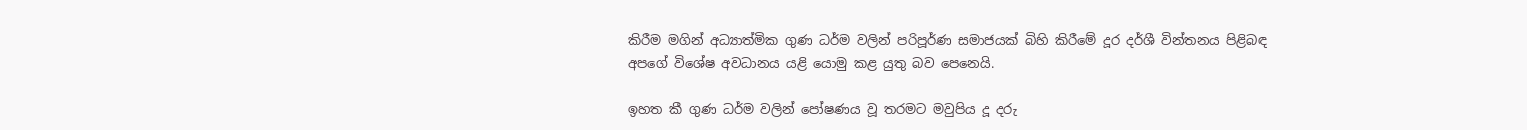කිරීම මගින් අධ්‍යාත්මික ගුණ ධර්ම වලින් පරිපූර්ණ සමාජයක් බිහි කිරීමේ දූර දර්ශී වින්තනය පිළිබඳ අපගේ විශේෂ අවධානය යළි යොමු කළ යුතු බව පෙනෙයි.

ඉහත කී ගුණ ධර්ම වලින් පෝෂණය වූ තරමට මවුපිය දූ දරු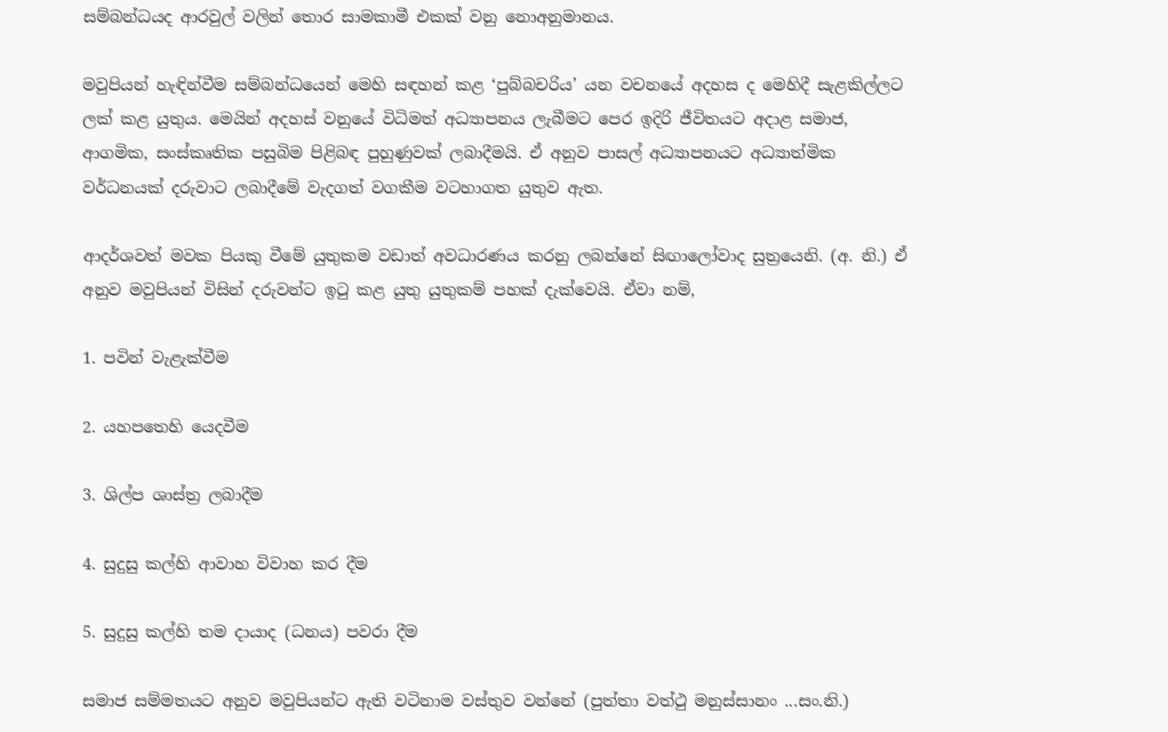සම්බන්ධයද ආරවුල් වලින් තොර සාමකාමී එකක් වනු නොඅනුමානය.

මවුපියන් හැඳින්වීම සම්බන්ධයෙන් මෙහි සඳහන් කළ ‘පුබ්බචරිය’ යන වචනයේ අදහස ද මෙහිදී සැළකිල්ලට ලක් කළ යුතුය. මෙයින් අදහස් වනුයේ විධිමත් අධ්‍යාපනය ලැබීමට පෙර ඉදිරි ජීවිතයට අදාළ සමාජ, ආගමික, සංස්කෘතික පසුබිම පිළිබඳ පුහුණුවක් ලබාදීමයි. ඒ අනුව පාසල් අධ්‍යාපනයට අධ්‍යාත්මික වර්ධනයක් දරුවාට ලබාදීමේ වැදගත් වගකීම වටහාගත යුතුව ඇත.

ආදර්ශවත් මවක පියකු වීමේ යුතුකම වඩාත් අවධාරණය කරනු ලබන්නේ සිඟාලෝවාද සුත්‍රයෙනි. (අ. නි.) ඒ අනුව මවුපියන් විසින් දරුවන්ට ඉටු කළ යුතු යුතුකම් පහක් දැක්වෙයි. ඒවා නම්,

1. පවින් වැළැක්වීම

2. යහපතෙහි යෙදවීම

3. ශිල්ප ශාස්ත්‍ර ලබාදීම

4. සුදුසු කල්හි ආවාහ විවාහ කර දීම

5. සුදුසු කල්හි තම දායාද (ධනය) පවරා දීම

සමාජ සම්මතයට අනුව මවුපියන්ට ඇති වටිනාම වස්තුව වන්නේ (පුත්තා වත්ථු මනුස්සානං ...සං.නි.)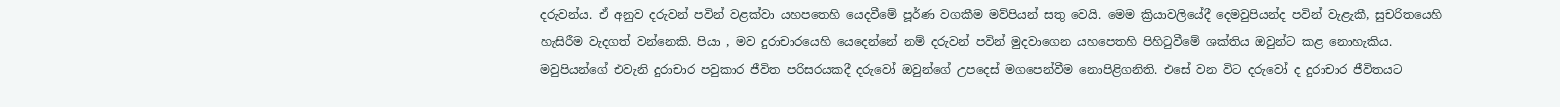දරුවන්ය. ඒ අනුව දරුවන් පවින් වළක්වා යහපතෙහි යෙදවීමේ පූර්ණ වගකීම මව්පියන් සතු වෙයි. මෙම ක්‍රියාවලියේදී දෙමවුපියන්ද පවින් වැළැකී, සුචරිතයෙහි හැසිරීම වැදගත් වන්නෙකි. පියා , මව දුරාචාරයෙහි යෙදෙන්නේ නම් දරුවන් පවින් මුදවාගෙන යහපෙතහි පිහිටුවීමේ ශක්තිය ඔවුන්ට කළ නොහැකිය. මවුපියන්ගේ එවැනි දුරාචාර පවුකාර ජීවිත පරිසරයකදී දරුවෝ ඔවුන්ගේ උපදෙස් මගපෙන්වීම නොපිළිගනිති. එසේ වන විට දරුවෝ ද දුරාචාර ජීවිතයට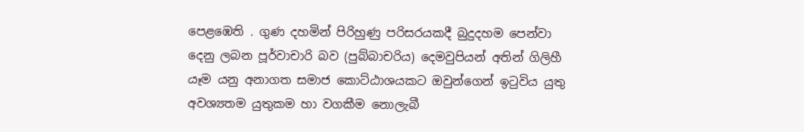පෙළඹෙති . ගුණ දහමින් පිරිහුණු පරිසරයකදී බුදුදහම පෙන්වා දෙනු ලබන පූර්වාචාරි බව (පුබ්බාචරිය) දෙමවුපියන් අතින් ගිලිහී යෑම යනු අනාගත සමාජ කොට්ඨාශයකට ඔවුන්ගෙන් ඉටුවිය යුතු අවශ්‍යතම යුතුකම හා වගකීම නොලැබී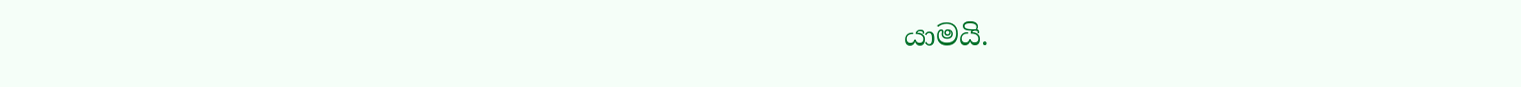යාමයි.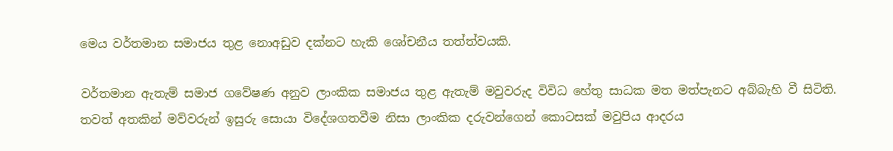මෙය වර්තමාන සමාජය තුළ නොඅඩුව දක්නට හැකි ශෝචනීය තත්ත්වයකි.

වර්තමාන ඇතැම් සමාජ ගවේෂණ අනුව ලාංකික සමාජය තුළ ඇතැම් මවුවරුද විවිධ හේතු සාධක මත මත්පැනට අබ්බැහි වී සිටිති. තවත් අතකින් මව්වරුන් ඉසුරු සොයා විදේශගතවීම නිසා ලාංකික දරුවන්ගෙන් කොටසක් මවුපිය ආදරය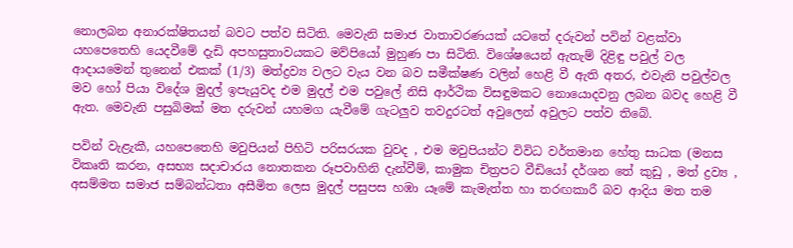නොලබන අනාරක්ෂිතයන් බවට පත්ව සිටිති. මෙවැනි සමාජ වාතාවරණයක් යටතේ දරුවන් පවින් වළක්වා යහපෙතෙහි යෙදවීමේ දැඩි අපහසුතාවයකට මව්පියෝ මුහුණ පා සිටිති. විශේෂයෙන් ඇතැම් දිළිඳු පවුල් වල ආදායමෙන් තුනෙන් එකක් (1/3) මත්ද්‍රව්‍ය වලට වැය වන බව සමීක්ෂණ වලින් හෙළි වී ඇති අතර, එවැනි පවුල්වල මව හෝ පියා විදේශ මුදල් ඉපැයුවද එම මුදල් එම පවුලේ නිසි ආර්ථික විසඳුමකට නොයොදවනු ලබන බවද හෙළි වී ඇත. මෙවැනි පසුබිමක් මත දරුවන් යහමග යැවීමේ ගැටලුව තවදුරටත් අවුලෙන් අවුලට පත්ව තිබේ.

පවින් වැළැකී, යහපෙතෙහි මවුපියන් පිහිටි පරිසරයක වුවද , එම මවුපියන්ට විවිධ වර්තමාන හේතු සාධක (මනස විකෘති කරන, අසභ්‍ය සදාචාරය නොතකන රූපවාහිනි දැන්වීම්, කාමුක චිත්‍රපට වීඩියෝ දර්ශන තේ කුඩු , මත් ද්‍රව්‍ය , අසම්මත සමාජ සම්බන්ධතා අසීමිත ලෙස මුදල් පසුපස හඹා යෑමේ කැමැත්ත හා තරඟකාරී බව ආදිය මත තම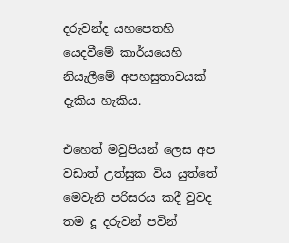දරුවන්ද යහපෙතහි යෙදවීමේ කාර්යයෙහි නියැලීමේ අපහසුතාවයක් දැකිය හැකිය.

එහෙත් මවුපියන් ලෙස අප වඩාත් උත්සුක විය යුත්තේ මෙවැනි පරිසරය කදී වුවද තම දූ දරුවන් පවින්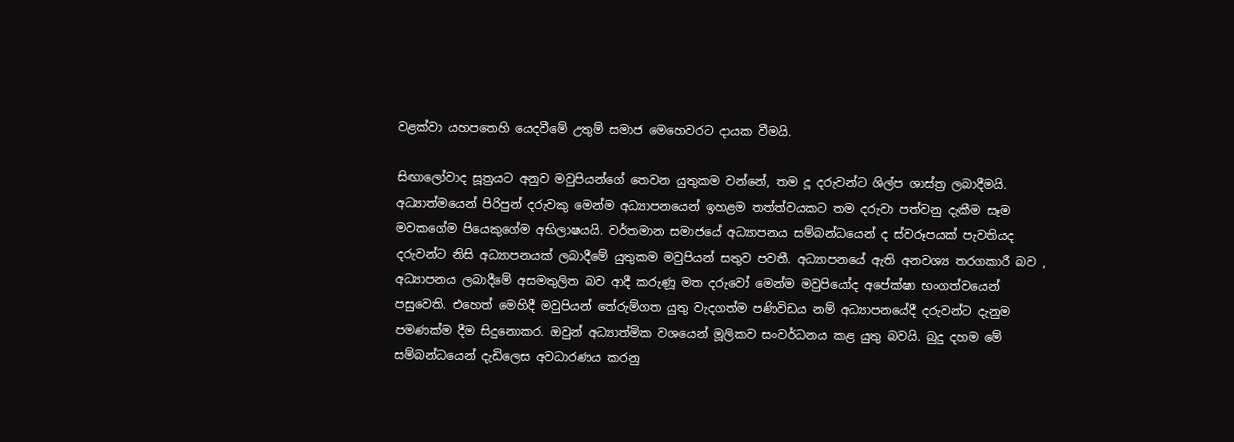වළක්වා යහපතෙහි යෙදවීමේ උතුම් සමාජ මෙහෙවරට දායක වීමයි.

සිඟාලෝවාද සූත්‍රයට අනුව මවුපියන්ගේ තෙවන යුතුකම වන්නේ, තම දූ දරුවන්ට ශිල්ප ශාස්ත්‍ර ලබාදීමයි. අධ්‍යාත්මයෙන් පිරිපුන් දරුවකු මෙන්ම අධ්‍යාපනයෙන් ඉහළම තත්ත්වයකට තම දරුවා පත්වනු දැකීම සෑම මවකගේම පියෙකුගේම අභිලාෂයයි. වර්තමාන සමාජයේ අධ්‍යාපනය සම්බන්ධයෙන් ද ස්වරූපයක් පැවතියද දරුවන්ට නිසි අධ්‍යාපනයක් ලබාදීමේ යුතුකම මවුපියන් සතුව පවතී. අධ්‍යාපනයේ ඇති අනවශ්‍ය තරගකාරී බව , අධ්‍යාපනය ලබාදීමේ අසමතුලිත බව ආදී කරුණූ මත දරුවෝ මෙන්ම මවුපියෝද අපේක්ෂා භංගත්වයෙන් පසුවෙති. එහෙත් මෙහිදී මවුපියන් තේරුම්ගත යුතු වැදගත්ම පණිවිඩය නම් අධ්‍යාපනයේදී දරුවන්ට දැනුම පමණක්ම දීම සිදුනොකර. ඔවුන් අධ්‍යාත්මික වශයෙන් මූලිකව සංවර්ධනය කළ යුතු බවයි. බුදු දහම මේ සම්බන්ධයෙන් දැඩිලෙස අවධාරණය කරනු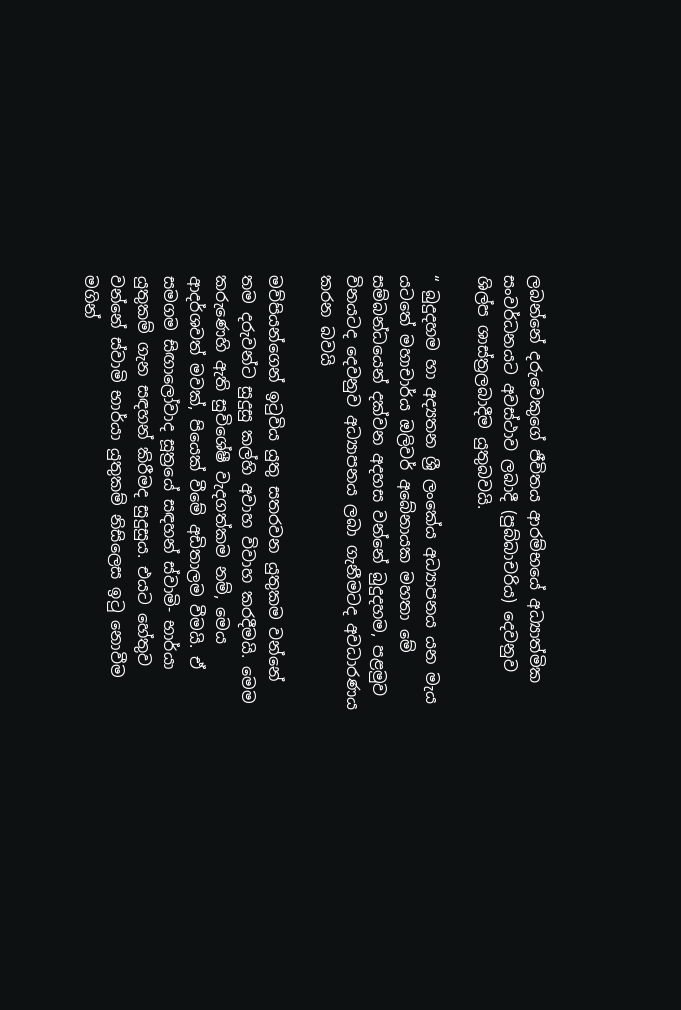ලබන්නේ දරුවෙකුගේ ජීවිතය ආරම්භයේ අධ්‍යාත්මික සංවර්ධනයට අවස්ථාව ලබාදී (පුබ්බාචරිය) දෙවනුව ශිල්ප ශාස්ත්‍රලබාදීම යුතුබවයි.

“ බුදුදහම හා අද්‍යතන ශ්‍රී ලංකේය අධ්‍යාපනය යන මැය යටතේ මහාචාර්ය ඔලිවර් අබේනායක මහතා මේ සම්බන්ධයෙන් දක්වන අදහස වන්නේ බුදුදහම, පළමුව විනයටද දෙවනුව අධ්‍යාපනය ලබා ගැනීමටද අවධාරණය කරන බවයි

මව්පියන්ගෙන් ඉටුවිය යුතු සතරවන යුතුකම වන්නේ තම දරුවන්ට සුදුසු කල්හි අවාහ විවාහ කරදීමයි. මෙම කරුණෙහි ඇති සුවිශේෂී වැදගත්කම නම්, මෙය ආදර්ශවත් මවක්, පියෙක් වීමේ අඩිතාලම වීමයි. ඒ සමගම සිඟාලෝවාද සූත්‍රයේ සඳහන් ස්වාමි- භාර්යා යුතුකම් ගැන සඳහන් කිරීමද සුදුසුය. එයට හේතුව වන්නේ ස්වාමි භාර්යා යුතුකම් නිසිලෙස ඉටු නොවීම මගින්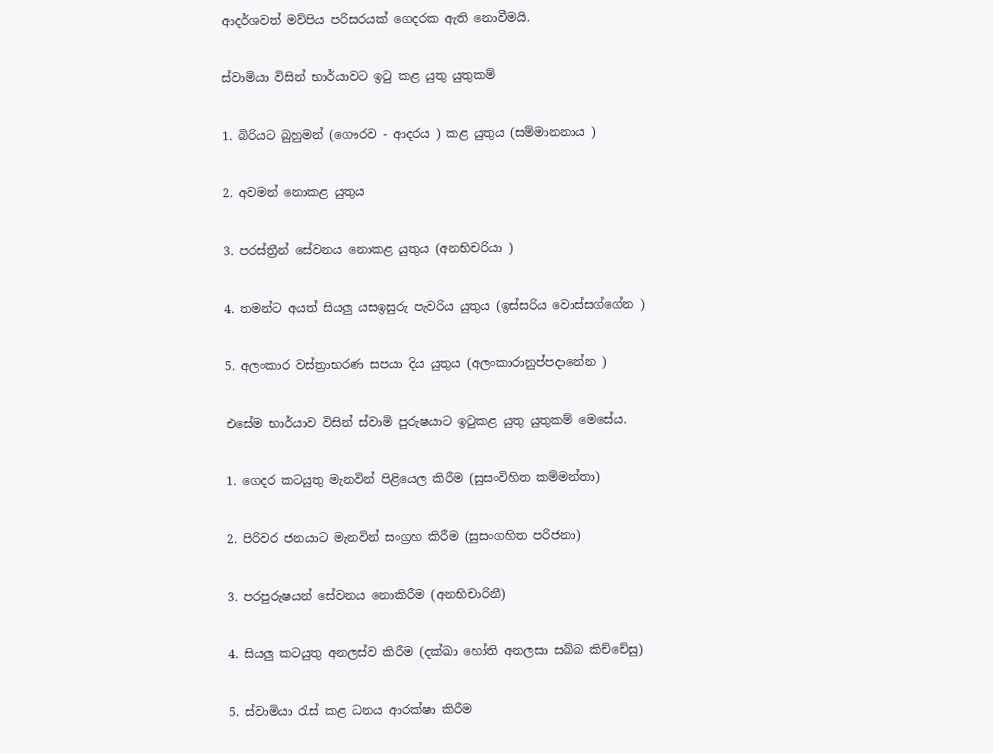ආදර්ශවත් මව්පිය පරිසරයක් ගෙදරක ඇති නොවීමයි.

ස්වාමියා විසින් භාර්යාවට ඉටු කළ යුතු යුතුකම්

1. බිරියට බුහුමන් (ගෞරව - ආදරය ) කළ යුතුය (සම්මානනාය )

2. අවමන් නොකළ යුතුය

3. පරස්ත්‍රීන් සේවනය නොකළ යුතුය (අනභිචරියා )

4. තමන්ට අයත් සියලු යසඉසුරු පැවරිය යුතුය (ඉස්සරිය වොස්සග්ගේන )

5. අලංකාර වස්ත්‍රාභරණ සපයා දිය යුතුය (අලංකාරානුප්පදානේන )

එසේම භාර්යාව විසින් ස්වාමි පුරුෂයාට ඉටුකළ යුතු යුතුකම් මෙසේය.

1. ගෙදර කටයුතු මැනවින් පිළියෙල කිරීම (සුසංවිහිත කම්මන්තා)

2. පිරිවර ජනයාට මැනවින් සංග්‍රහ කිරීම (සුසංගහිත පරිජනා)

3. පරපුරුෂයන් සේවනය නොකිරීම (අනභිචාරිනී)

4. සියලු කටයුතු අනලස්ව කිරීම (දක්ඛා හෝති අනලසා සබ්බ කිච්චේසු)

5. ස්වාමියා රැස් කළ ධනය ආරක්ෂා කිරීම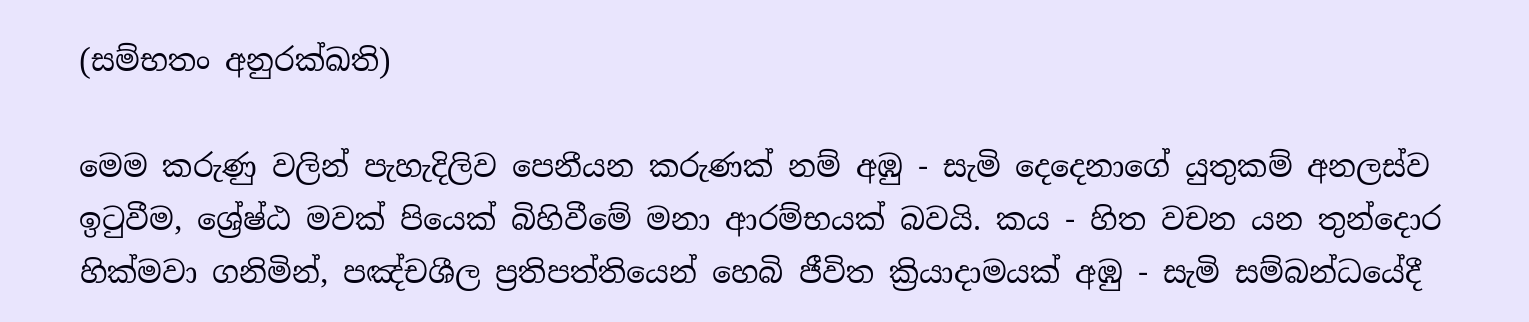(සම්භතං අනුරක්ඛති)

මෙම කරුණු වලින් පැහැදිලිව පෙනීයන කරුණක් නම් අඹු - සැමි දෙදෙනාගේ යුතුකම් අනලස්ව ඉටුවීම, ශ්‍රේෂ්ඨ මවක් පියෙක් බිහිවීමේ මනා ආරම්භයක් බවයි. කය - හිත වචන යන තුන්දොර හික්මවා ගනිමින්, පඤ්චශීල ප්‍රතිපත්තියෙන් හෙබි ජීවිත ක්‍රියාදාමයක් අඹු - සැමි සම්බන්ධයේදී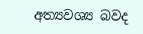අත්‍යවශ්‍ය බවද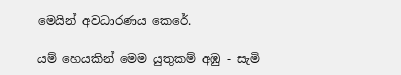මෙයින් අවධාරණය කෙරේ.

යම් හෙයකින් මෙම යුතුකම් අඹු - සැමි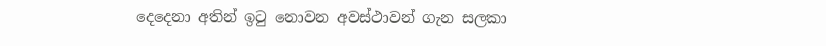දෙදෙනා අතින් ඉටු නොවන අවස්ථාවන් ගැන සලකා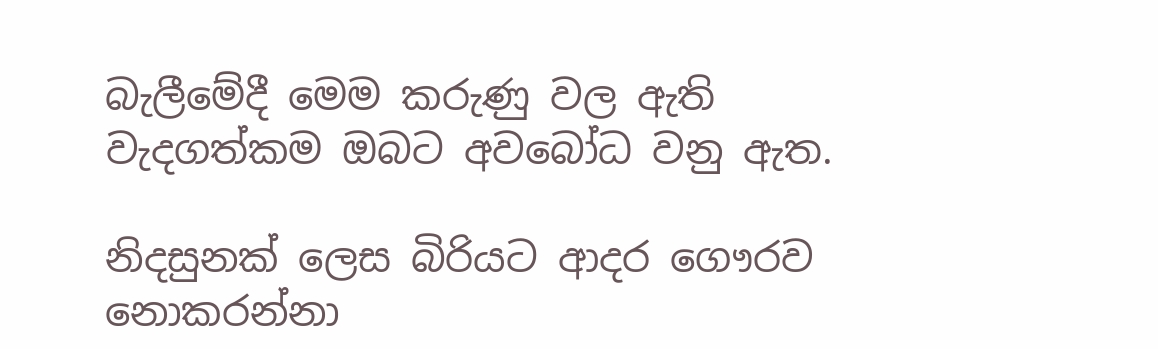බැලීමේදී මෙම කරුණු වල ඇති වැදගත්කම ඔබට අවබෝධ වනු ඇත.

නිදසුනක් ලෙස බිරියට ආදර ගෞරව නොකරන්නා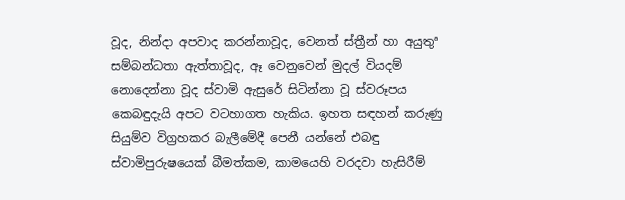වූද, නින්දා අපවාද කරන්නාවූද, වෙනත් ස්ත්‍රීන් හා අයුතුª සම්බන්ධතා ඇත්තාවූද, ඈ වෙනුවෙන් මුදල් වියදම් නොදෙන්නා වූද ස්වාමි ඇසුරේ සිටින්නා වූ ස්වරූපය කෙබඳුදැයි අපට වටහාගත හැකිය. ඉහත සඳහන් කරුණු සියුම්ව විග්‍රහකර බැලීමේදී පෙනී යන්නේ එබඳු ස්වාමිපුරුෂයෙක් බීමත්කම, කාමයෙහි වරදවා හැසිරීම්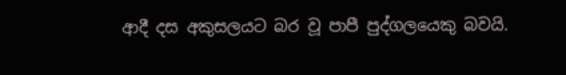ආදී දස අකුසලයට බර වූ පාපී පුද්ගලයෙකු බවයි.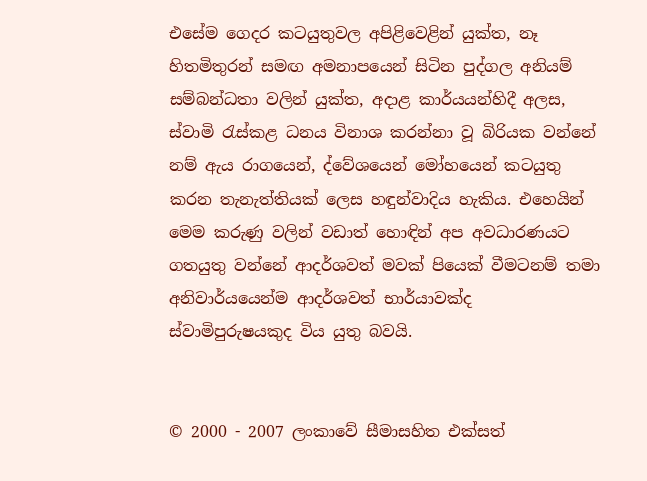එසේම ගෙදර කටයුතුවල අපිළිවෙළින් යුක්ත, නෑ හිතමිතුරන් සමඟ අමනාපයෙන් සිටින පුද්ගල අනියම් සම්බන්ධතා වලින් යුක්ත, අදාළ කාර්යයන්හිදී අලස, ස්වාමි රැස්කළ ධනය විනාශ කරන්නා වූ බිරියක වන්නේ නම් ඇය රාගයෙන්, ද්වේශයෙන් මෝහයෙන් කටයුතු කරන තැනැත්තියක් ලෙස හඳුන්වාදිය හැකිය. එහෙයින් මෙම කරුණු වලින් වඩාත් හොඳින් අප අවධාරණයට ගතයුතු වන්නේ ආදර්ශවත් මවක් පියෙක් වීමටනම් තමා අනිවාර්යයෙන්ම ආදර්ශවත් භාර්යාවක්ද ස්වාමිපුරුෂයකුද විය යුතු බවයි.


© 2000 - 2007 ලංකාවේ සීමාසහිත එක්සත්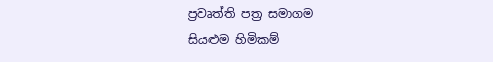ප්‍රවෘත්ති පත්‍ර සමාගම
සියළුම හිමිකම්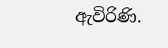ඇවිරිණි.